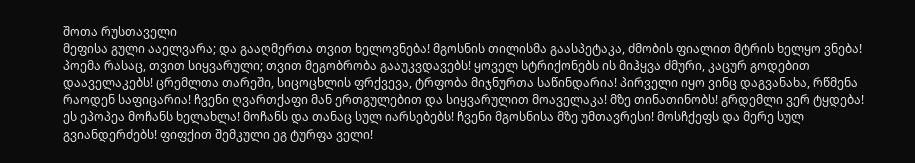შოთა რუსთაველი
მეფისა გული ააელვარა; და გააღმერთა თვით ხელოვნება! მგოსნის თილისმა გაასპეტაკა, ძმობის ფიალით მტრის ხელყო ვნება! პოემა რასაც, თვით სიყვარული; თვით მეგობრობა გააუკვდავებს! ყოველ სტრიქონებს ის მიჰყვა ძმური, კაცურ გოდებით დააველაკებს! ცრემლთა თარეში, სიცოცხლის ფრქვევა, ტრფობა მიჯნურთა საწინდარია! პირველი იყო ვინც დაგვანახა, რწმენა რაოდენ საფიცარია! ჩვენი ღვართქაფი მან ერთგულებით და სიყვარულით მოაველაკა! მზე თინათინობს! გრდემლი ვერ ტყდება! ეს ეპოპეა მოჩანს ხელახლა! მოჩანს და თანაც სულ იარსებებს! ჩვენი მგოსნისა მზე უმთავრესი! მოსჩქეფს და მერე სულ გვიანდერძებს! ფიფქით შემკული ეგ ტურფა ველი!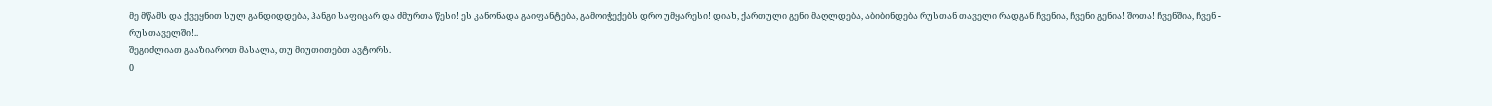მე მწამს და ქვეყნით სულ განდიდდება, ჰანგი საფიცარ და ძმურთა წესი! ეს კანონადა გაიფანტება, გამოიჭექებს დრო უმყარესი! დიახ, ქართული გენი მაღლდება, აბიბინდება რუსთან თაველი რადგან ჩვენია, ჩვენი გენია! შოთა! ჩვენშია, ჩვენ - რუსთაველში!..
შეგიძლიათ გააზიაროთ მასალა, თუ მიუთითებთ ავტორს.
0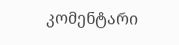კომენტარი